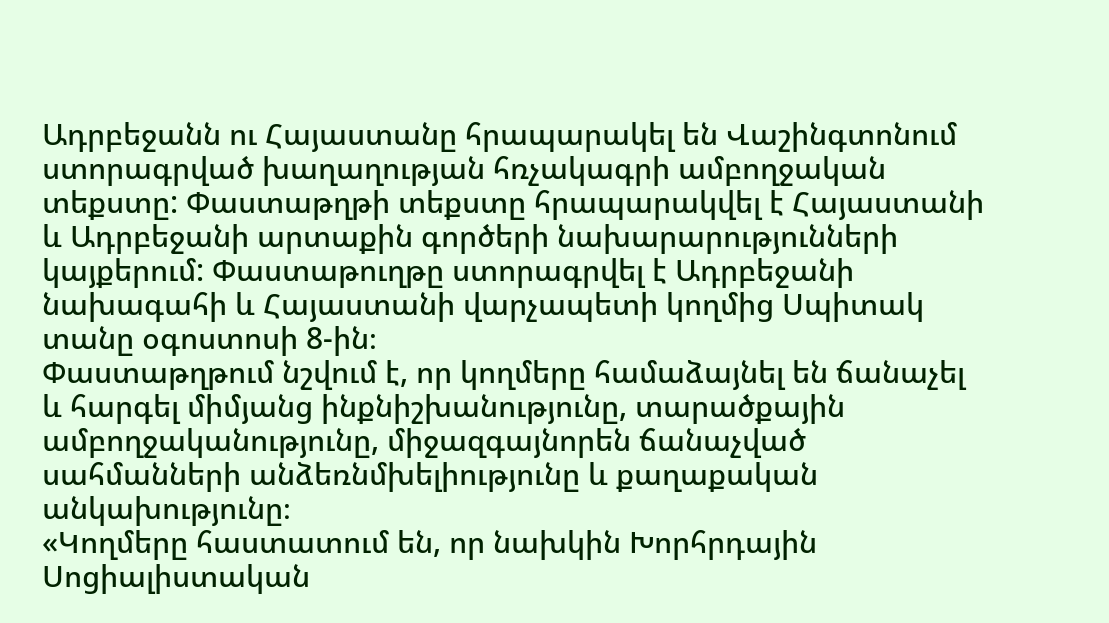Ադրբեջանն ու Հայաստանը հրապարակել են Վաշինգտոնում ստորագրված խաղաղության հռչակագրի ամբողջական տեքստը: Փաստաթղթի տեքստը հրապարակվել է Հայաստանի և Ադրբեջանի արտաքին գործերի նախարարությունների կայքերում: Փաստաթուղթը ստորագրվել է Ադրբեջանի նախագահի և Հայաստանի վարչապետի կողմից Սպիտակ տանը օգոստոսի 8-ին։
Փաստաթղթում նշվում է, որ կողմերը համաձայնել են ճանաչել և հարգել միմյանց ինքնիշխանությունը, տարածքային ամբողջականությունը, միջազգայնորեն ճանաչված սահմանների անձեռնմխելիությունը և քաղաքական անկախությունը։
«Կողմերը հաստատում են, որ նախկին Խորհրդային Սոցիալիստական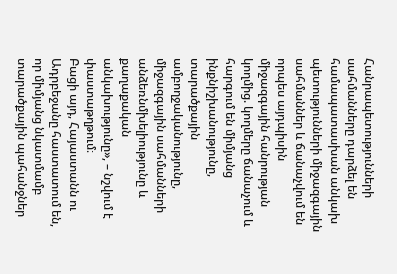Հանրապետությունների սահմանները դարձել են համապատասխան անկախ պետությունների միջազգային սահմաններ և ճանաչվում են որպես այդպիսին միջազգային հանրության կողմից. կողմերը ճանաչում և հարգում են միմյանց ինքնիշխանությունը, տարածքային ամբողջականությունը, միջազգային սահմանների անձեռնմխելիությունը և քաղաքական անկախությունը», – նշվում է փաստաթղթում։
Բացի այդ, Հայաստանն ու Ադրբեջանը հաստատում են, որ միմյանց նկատմամբ տարածքային պահանջներ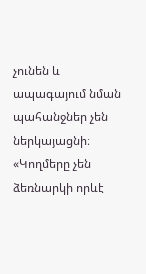չունեն և ապագայում նման պահանջներ չեն ներկայացնի։
«Կողմերը չեն ձեռնարկի որևէ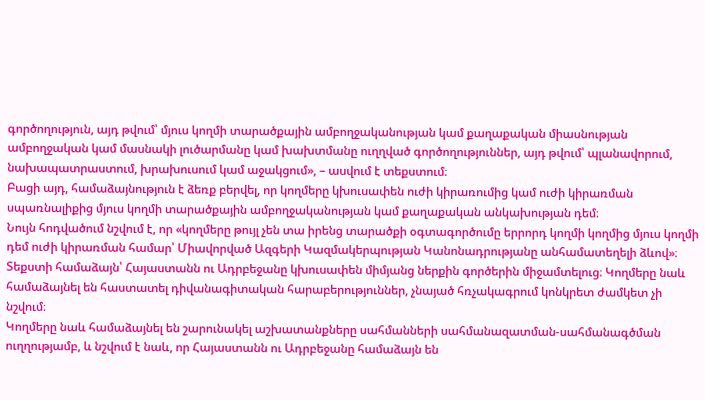գործողություն, այդ թվում՝ մյուս կողմի տարածքային ամբողջականության կամ քաղաքական միասնության ամբողջական կամ մասնակի լուծարմանը կամ խախտմանը ուղղված գործողություններ, այդ թվում՝ պլանավորում, նախապատրաստում, խրախուսում կամ աջակցում», – ասվում է տեքստում։
Բացի այդ, համաձայնություն է ձեռք բերվել, որ կողմերը կխուսափեն ուժի կիրառումից կամ ուժի կիրառման սպառնալիքից մյուս կողմի տարածքային ամբողջականության կամ քաղաքական անկախության դեմ։
Նույն հոդվածում նշվում է, որ «կողմերը թույլ չեն տա իրենց տարածքի օգտագործումը երրորդ կողմի կողմից մյուս կողմի դեմ ուժի կիրառման համար՝ Միավորված Ազգերի Կազմակերպության Կանոնադրությանը անհամատեղելի ձևով»։
Տեքստի համաձայն՝ Հայաստանն ու Ադրբեջանը կխուսափեն միմյանց ներքին գործերին միջամտելուց։ Կողմերը նաև համաձայնել են հաստատել դիվանագիտական հարաբերություններ, չնայած հռչակագրում կոնկրետ ժամկետ չի նշվում։
Կողմերը նաև համաձայնել են շարունակել աշխատանքները սահմանների սահմանազատման-սահմանագծման ուղղությամբ, և նշվում է նաև, որ Հայաստանն ու Ադրբեջանը համաձայն են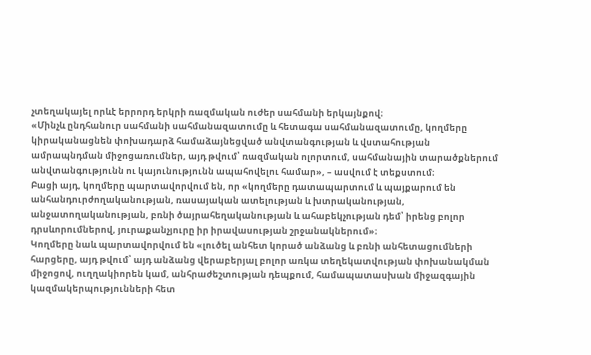չտեղակայել որևէ երրորդ երկրի ռազմական ուժեր սահմանի երկայնքով։
«Մինչև ընդհանուր սահմանի սահմանազատումը և հետագա սահմանազատումը, կողմերը կիրականացնեն փոխադարձ համաձայնեցված անվտանգության և վստահության ամրապնդման միջոցառումներ, այդ թվում՝ ռազմական ոլորտում, սահմանային տարածքներում անվտանգությունն ու կայունությունն ապահովելու համար», – ասվում է տեքստում։
Բացի այդ, կողմերը պարտավորվում են, որ «կողմերը դատապարտում և պայքարում են անհանդուրժողականության, ռասայական ատելության և խտրականության, անջատողականության, բռնի ծայրահեղականության և ահաբեկչության դեմ՝ իրենց բոլոր դրսևորումներով, յուրաքանչյուրը իր իրավասության շրջանակներում»։
Կողմերը նաև պարտավորվում են «լուծել անհետ կորած անձանց և բռնի անհետացումների հարցերը, այդ թվում՝ այդ անձանց վերաբերյալ բոլոր առկա տեղեկատվության փոխանակման միջոցով, ուղղակիորեն կամ, անհրաժեշտության դեպքում, համապատասխան միջազգային կազմակերպությունների հետ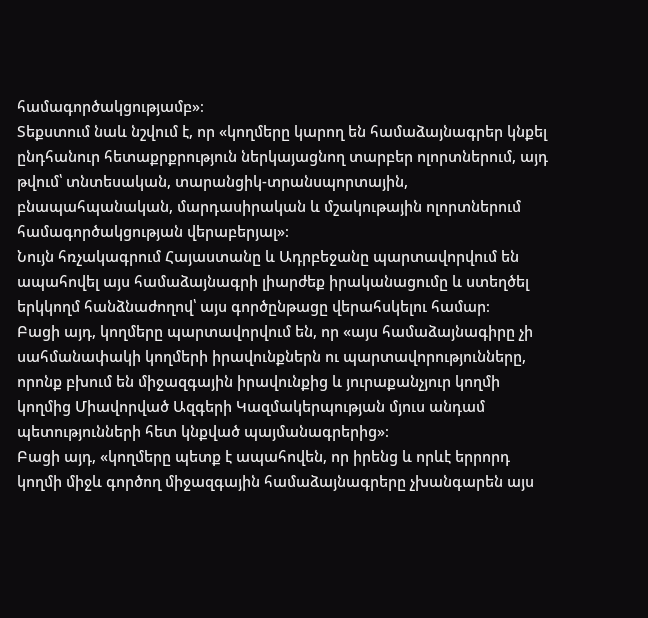համագործակցությամբ»։
Տեքստում նաև նշվում է, որ «կողմերը կարող են համաձայնագրեր կնքել ընդհանուր հետաքրքրություն ներկայացնող տարբեր ոլորտներում, այդ թվում՝ տնտեսական, տարանցիկ-տրանսպորտային, բնապահպանական, մարդասիրական և մշակութային ոլորտներում համագործակցության վերաբերյալ»։
Նույն հռչակագրում Հայաստանը և Ադրբեջանը պարտավորվում են ապահովել այս համաձայնագրի լիարժեք իրականացումը և ստեղծել երկկողմ հանձնաժողով՝ այս գործընթացը վերահսկելու համար։
Բացի այդ, կողմերը պարտավորվում են, որ «այս համաձայնագիրը չի սահմանափակի կողմերի իրավունքներն ու պարտավորությունները, որոնք բխում են միջազգային իրավունքից և յուրաքանչյուր կողմի կողմից Միավորված Ազգերի Կազմակերպության մյուս անդամ պետությունների հետ կնքված պայմանագրերից»։
Բացի այդ, «կողմերը պետք է ապահովեն, որ իրենց և որևէ երրորդ կողմի միջև գործող միջազգային համաձայնագրերը չխանգարեն այս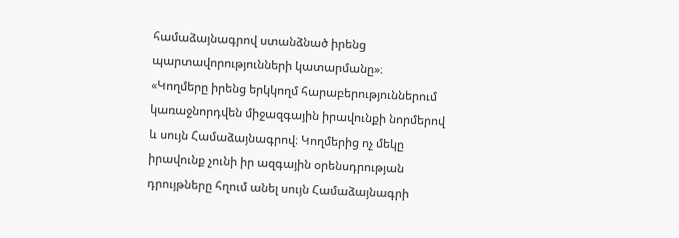համաձայնագրով ստանձնած իրենց պարտավորությունների կատարմանը»։
«Կողմերը իրենց երկկողմ հարաբերություններում կառաջնորդվեն միջազգային իրավունքի նորմերով և սույն Համաձայնագրով։ Կողմերից ոչ մեկը իրավունք չունի իր ազգային օրենսդրության դրույթները հղում անել սույն Համաձայնագրի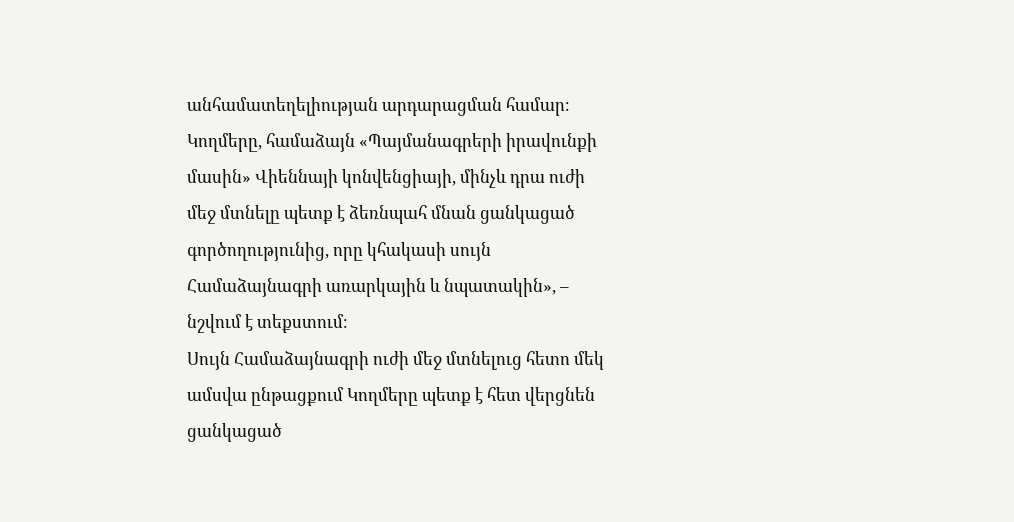անհամատեղելիության արդարացման համար։ Կողմերը, համաձայն «Պայմանագրերի իրավունքի մասին» Վիեննայի կոնվենցիայի, մինչև դրա ուժի մեջ մտնելը պետք է ձեռնպահ մնան ցանկացած գործողությունից, որը կհակասի սույն Համաձայնագրի առարկային և նպատակին», – նշվում է տեքստում։
Սույն Համաձայնագրի ուժի մեջ մտնելուց հետո մեկ ամսվա ընթացքում Կողմերը պետք է հետ վերցնեն ցանկացած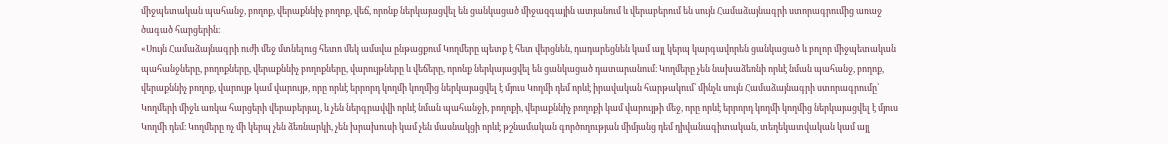միջպետական պահանջ, բողոք, վերաքննիչ բողոք, վեճ, որոնք ներկայացվել են ցանկացած միջազգային ատյանում և վերաբերում են սույն Համաձայնագրի ստորագրումից առաջ ծագած հարցերին։
«Սույն Համաձայնագրի ուժի մեջ մտնելուց հետո մեկ ամսվա ընթացքում Կողմերը պետք է հետ վերցնեն, դադարեցնեն կամ այլ կերպ կարգավորեն ցանկացած և բոլոր միջպետական պահանջները, բողոքները, վերաքննիչ բողոքները, վարույթները և վեճերը, որոնք ներկայացվել են ցանկացած դատարանում։ Կողմերը չեն նախաձեռնի որևէ նման պահանջ, բողոք, վերաքննիչ բողոք, վարույթ կամ վարույթ, որը որևէ երրորդ կողմի կողմից ներկայացվել է մյուս Կողմի դեմ որևէ իրավական հարթակում՝ մինչև սույն Համաձայնագրի ստորագրումը՝ Կողմերի միջև առկա հարցերի վերաբերյալ, և չեն ներգրավվի որևէ նման պահանջի, բողոքի, վերաքննիչ բողոքի կամ վարույթի մեջ, որը որևէ երրորդ կողմի կողմից ներկայացվել է մյուս Կողմի դեմ։ Կողմերը ոչ մի կերպ չեն ձեռնարկի, չեն խրախուսի կամ չեն մասնակցի որևէ թշնամական գործողության միմյանց դեմ դիվանագիտական, տեղեկատվական կամ այլ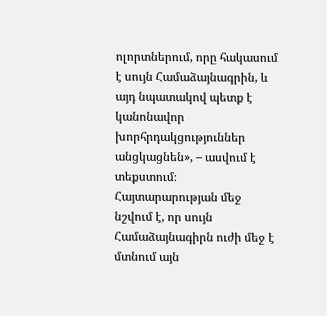ոլորտներում, որը հակասում է սույն Համաձայնագրին, և այդ նպատակով պետք է կանոնավոր խորհրդակցություններ անցկացնեն», – ասվում է տեքստում։
Հայտարարության մեջ նշվում է, որ սույն Համաձայնագիրն ուժի մեջ է մտնում այն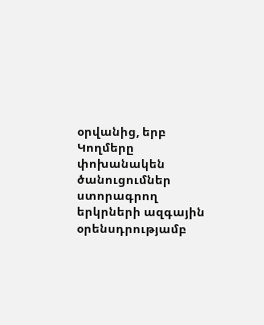օրվանից, երբ Կողմերը փոխանակեն ծանուցումներ ստորագրող երկրների ազգային օրենսդրությամբ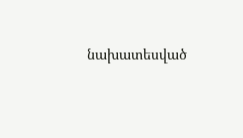նախատեսված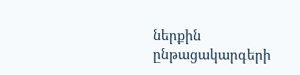ներքին ընթացակարգերի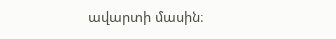ավարտի մասին։